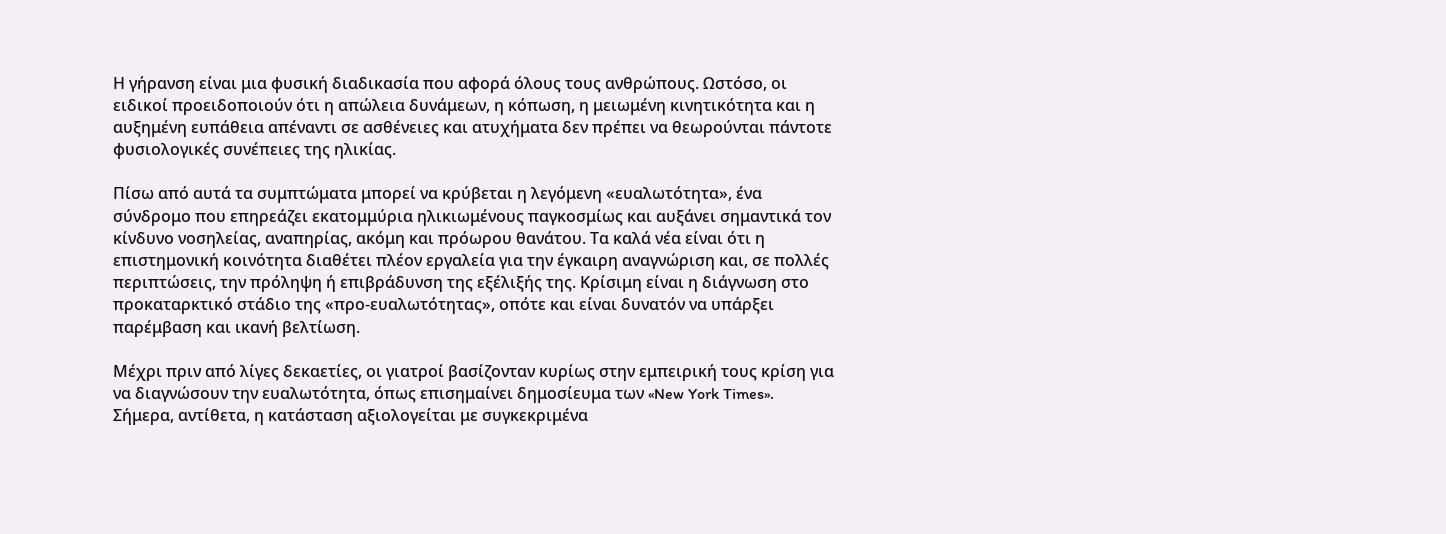Η γήρανση είναι μια φυσική διαδικασία που αφορά όλους τους ανθρώπους. Ωστόσο, οι ειδικοί προειδοποιούν ότι η απώλεια δυνάμεων, η κόπωση, η μειωμένη κινητικότητα και η αυξημένη ευπάθεια απέναντι σε ασθένειες και ατυχήματα δεν πρέπει να θεωρούνται πάντοτε φυσιολογικές συνέπειες της ηλικίας.

Πίσω από αυτά τα συμπτώματα μπορεί να κρύβεται η λεγόμενη «ευαλωτότητα», ένα σύνδρομο που επηρεάζει εκατομμύρια ηλικιωμένους παγκοσμίως και αυξάνει σημαντικά τον κίνδυνο νοσηλείας, αναπηρίας, ακόμη και πρόωρου θανάτου. Τα καλά νέα είναι ότι η επιστημονική κοινότητα διαθέτει πλέον εργαλεία για την έγκαιρη αναγνώριση και, σε πολλές περιπτώσεις, την πρόληψη ή επιβράδυνση της εξέλιξής της. Κρίσιμη είναι η διάγνωση στο προκαταρκτικό στάδιο της «προ-ευαλωτότητας», οπότε και είναι δυνατόν να υπάρξει παρέμβαση και ικανή βελτίωση.

Μέχρι πριν από λίγες δεκαετίες, οι γιατροί βασίζονταν κυρίως στην εμπειρική τους κρίση για να διαγνώσουν την ευαλωτότητα, όπως επισημαίνει δημοσίευμα των «New York Times». Σήμερα, αντίθετα, η κατάσταση αξιολογείται με συγκεκριμένα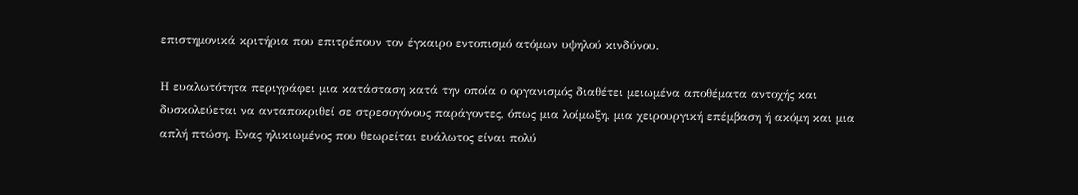επιστημονικά κριτήρια που επιτρέπουν τον έγκαιρο εντοπισμό ατόμων υψηλού κινδύνου.

Η ευαλωτότητα περιγράφει μια κατάσταση κατά την οποία ο οργανισμός διαθέτει μειωμένα αποθέματα αντοχής και δυσκολεύεται να ανταποκριθεί σε στρεσογόνους παράγοντες, όπως μια λοίμωξη, μια χειρουργική επέμβαση ή ακόμη και μια απλή πτώση. Ενας ηλικιωμένος που θεωρείται ευάλωτος είναι πολύ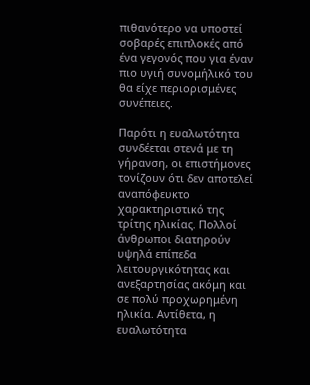πιθανότερο να υποστεί σοβαρές επιπλοκές από ένα γεγονός που για έναν πιο υγιή συνομήλικό του θα είχε περιορισμένες συνέπειες.

Παρότι η ευαλωτότητα συνδέεται στενά με τη γήρανση, οι επιστήμονες τονίζουν ότι δεν αποτελεί αναπόφευκτο χαρακτηριστικό της τρίτης ηλικίας. Πολλοί άνθρωποι διατηρούν υψηλά επίπεδα λειτουργικότητας και ανεξαρτησίας ακόμη και σε πολύ προχωρημένη ηλικία. Αντίθετα, η ευαλωτότητα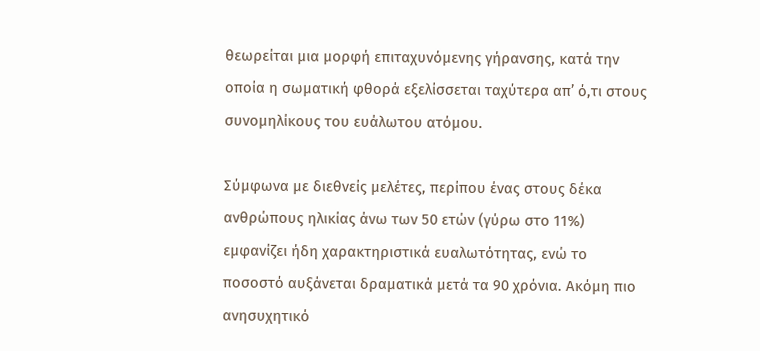θεωρείται μια μορφή επιταχυνόμενης γήρανσης, κατά την οποία η σωματική φθορά εξελίσσεται ταχύτερα απ’ ό,τι στους συνομηλίκους του ευάλωτου ατόμου.

Σύμφωνα με διεθνείς μελέτες, περίπου ένας στους δέκα ανθρώπους ηλικίας άνω των 50 ετών (γύρω στο 11%) εμφανίζει ήδη χαρακτηριστικά ευαλωτότητας, ενώ το ποσοστό αυξάνεται δραματικά μετά τα 90 χρόνια. Ακόμη πιο ανησυχητικό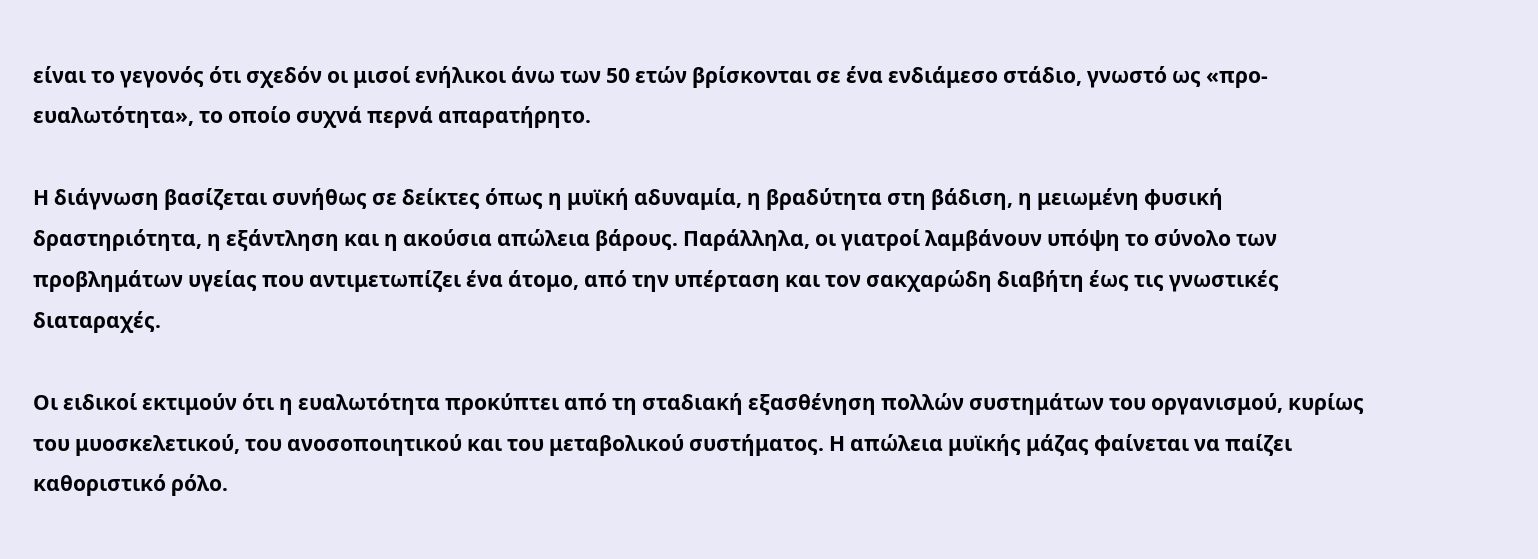είναι το γεγονός ότι σχεδόν οι μισοί ενήλικοι άνω των 50 ετών βρίσκονται σε ένα ενδιάμεσο στάδιο, γνωστό ως «προ-ευαλωτότητα», το οποίο συχνά περνά απαρατήρητο.

Η διάγνωση βασίζεται συνήθως σε δείκτες όπως η μυϊκή αδυναμία, η βραδύτητα στη βάδιση, η μειωμένη φυσική δραστηριότητα, η εξάντληση και η ακούσια απώλεια βάρους. Παράλληλα, οι γιατροί λαμβάνουν υπόψη το σύνολο των προβλημάτων υγείας που αντιμετωπίζει ένα άτομο, από την υπέρταση και τον σακχαρώδη διαβήτη έως τις γνωστικές διαταραχές.

Οι ειδικοί εκτιμούν ότι η ευαλωτότητα προκύπτει από τη σταδιακή εξασθένηση πολλών συστημάτων του οργανισμού, κυρίως του μυοσκελετικού, του ανοσοποιητικού και του μεταβολικού συστήματος. Η απώλεια μυϊκής μάζας φαίνεται να παίζει καθοριστικό ρόλο.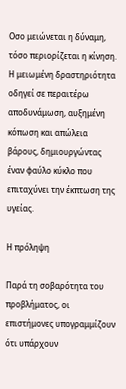Οσο μειώνεται η δύναμη, τόσο περιορίζεται η κίνηση. Η μειωμένη δραστηριότητα οδηγεί σε περαιτέρω αποδυνάμωση, αυξημένη κόπωση και απώλεια βάρους, δημιουργώντας έναν φαύλο κύκλο που επιταχύνει την έκπτωση της υγείας.

Η πρόληψη

Παρά τη σοβαρότητα του προβλήματος, οι επιστήμονες υπογραμμίζουν ότι υπάρχουν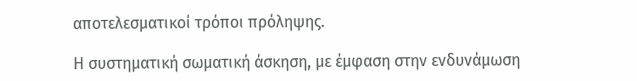αποτελεσματικοί τρόποι πρόληψης.

Η συστηματική σωματική άσκηση, με έμφαση στην ενδυνάμωση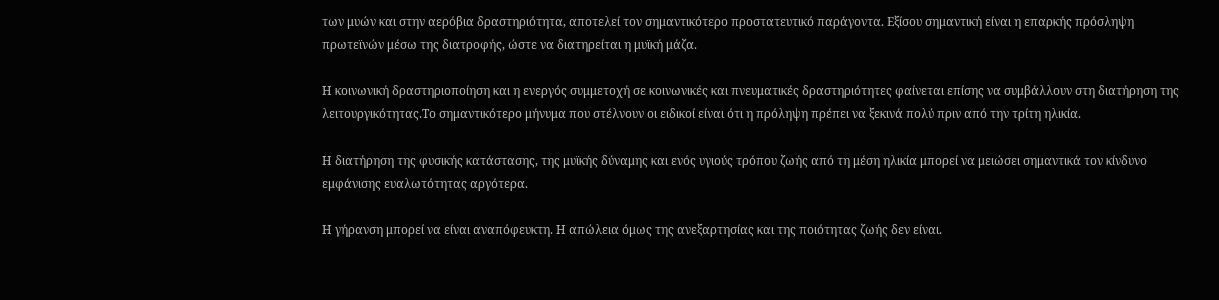των μυών και στην αερόβια δραστηριότητα, αποτελεί τον σημαντικότερο προστατευτικό παράγοντα. Εξίσου σημαντική είναι η επαρκής πρόσληψη πρωτεϊνών μέσω της διατροφής, ώστε να διατηρείται η μυϊκή μάζα.

Η κοινωνική δραστηριοποίηση και η ενεργός συμμετοχή σε κοινωνικές και πνευματικές δραστηριότητες φαίνεται επίσης να συμβάλλουν στη διατήρηση της λειτουργικότητας.Το σημαντικότερο μήνυμα που στέλνουν οι ειδικοί είναι ότι η πρόληψη πρέπει να ξεκινά πολύ πριν από την τρίτη ηλικία.

Η διατήρηση της φυσικής κατάστασης, της μυϊκής δύναμης και ενός υγιούς τρόπου ζωής από τη μέση ηλικία μπορεί να μειώσει σημαντικά τον κίνδυνο εμφάνισης ευαλωτότητας αργότερα.

Η γήρανση μπορεί να είναι αναπόφευκτη. Η απώλεια όμως της ανεξαρτησίας και της ποιότητας ζωής δεν είναι.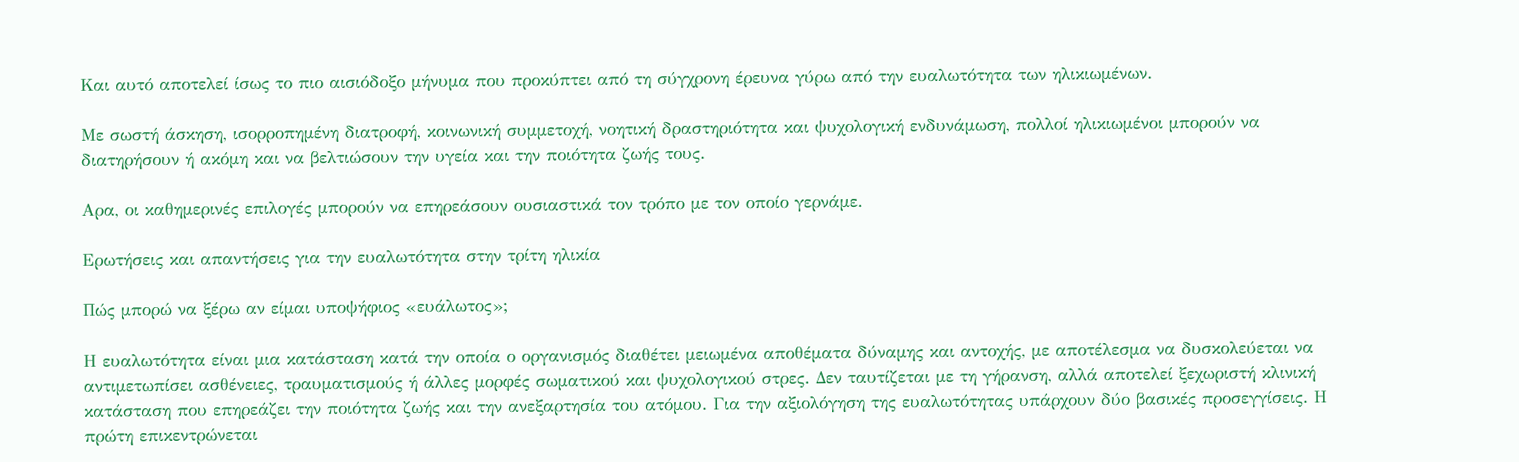Και αυτό αποτελεί ίσως το πιο αισιόδοξο μήνυμα που προκύπτει από τη σύγχρονη έρευνα γύρω από την ευαλωτότητα των ηλικιωμένων.

Με σωστή άσκηση, ισορροπημένη διατροφή, κοινωνική συμμετοχή, νοητική δραστηριότητα και ψυχολογική ενδυνάμωση, πολλοί ηλικιωμένοι μπορούν να διατηρήσουν ή ακόμη και να βελτιώσουν την υγεία και την ποιότητα ζωής τους.

Αρα, οι καθημερινές επιλογές μπορούν να επηρεάσουν ουσιαστικά τον τρόπο με τον οποίο γερνάμε.

Ερωτήσεις και απαντήσεις για την ευαλωτότητα στην τρίτη ηλικία

Πώς μπορώ να ξέρω αν είμαι υποψήφιος «ευάλωτος»;

Η ευαλωτότητα είναι μια κατάσταση κατά την οποία ο οργανισμός διαθέτει μειωμένα αποθέματα δύναμης και αντοχής, με αποτέλεσμα να δυσκολεύεται να αντιμετωπίσει ασθένειες, τραυματισμούς ή άλλες μορφές σωματικού και ψυχολογικού στρες. Δεν ταυτίζεται με τη γήρανση, αλλά αποτελεί ξεχωριστή κλινική κατάσταση που επηρεάζει την ποιότητα ζωής και την ανεξαρτησία του ατόμου. Για την αξιολόγηση της ευαλωτότητας υπάρχουν δύο βασικές προσεγγίσεις. Η πρώτη επικεντρώνεται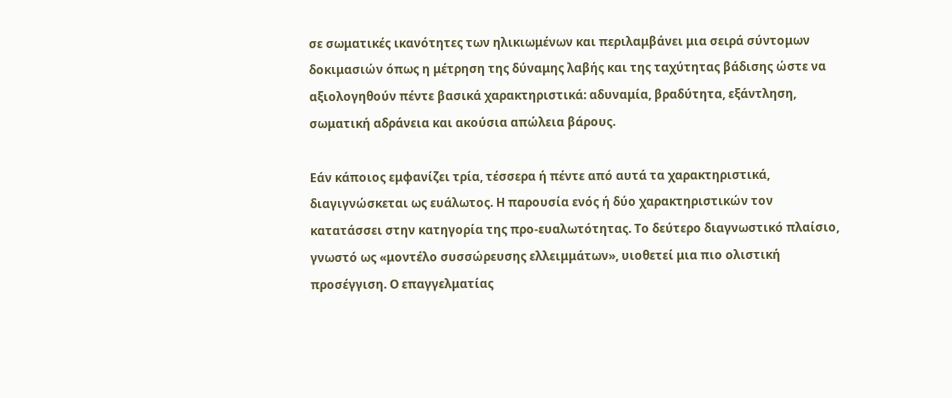σε σωματικές ικανότητες των ηλικιωμένων και περιλαμβάνει μια σειρά σύντομων δοκιμασιών όπως η μέτρηση της δύναμης λαβής και της ταχύτητας βάδισης ώστε να αξιολογηθούν πέντε βασικά χαρακτηριστικά: αδυναμία, βραδύτητα, εξάντληση, σωματική αδράνεια και ακούσια απώλεια βάρους.

Εάν κάποιος εμφανίζει τρία, τέσσερα ή πέντε από αυτά τα χαρακτηριστικά, διαγιγνώσκεται ως ευάλωτος. Η παρουσία ενός ή δύο χαρακτηριστικών τον κατατάσσει στην κατηγορία της προ-ευαλωτότητας. Το δεύτερο διαγνωστικό πλαίσιο, γνωστό ως «μοντέλο συσσώρευσης ελλειμμάτων», υιοθετεί μια πιο ολιστική προσέγγιση. Ο επαγγελματίας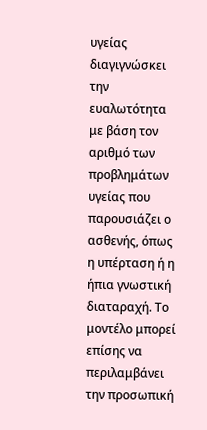υγείας διαγιγνώσκει την ευαλωτότητα με βάση τον αριθμό των προβλημάτων υγείας που παρουσιάζει ο ασθενής, όπως η υπέρταση ή η ήπια γνωστική διαταραχή. Το μοντέλο μπορεί επίσης να περιλαμβάνει την προσωπική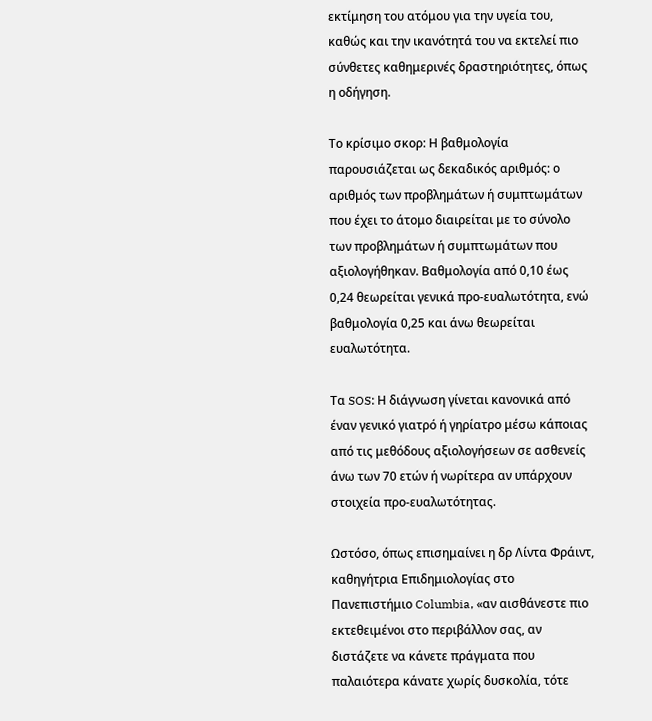εκτίμηση του ατόμου για την υγεία του, καθώς και την ικανότητά του να εκτελεί πιο σύνθετες καθημερινές δραστηριότητες, όπως η οδήγηση.

Το κρίσιμο σκορ: Η βαθμολογία παρουσιάζεται ως δεκαδικός αριθμός: ο αριθμός των προβλημάτων ή συμπτωμάτων που έχει το άτομο διαιρείται με το σύνολο των προβλημάτων ή συμπτωμάτων που αξιολογήθηκαν. Βαθμολογία από 0,10 έως 0,24 θεωρείται γενικά προ-ευαλωτότητα, ενώ βαθμολογία 0,25 και άνω θεωρείται ευαλωτότητα.

Τα SOS: Η διάγνωση γίνεται κανονικά από έναν γενικό γιατρό ή γηρίατρο μέσω κάποιας από τις μεθόδους αξιολογήσεων σε ασθενείς άνω των 70 ετών ή νωρίτερα αν υπάρχουν στοιχεία προ-ευαλωτότητας.

Ωστόσο, όπως επισημαίνει η δρ Λίντα Φράιντ, καθηγήτρια Επιδημιολογίας στο Πανεπιστήμιο Columbia, «αν αισθάνεστε πιο εκτεθειμένοι στο περιβάλλον σας, αν διστάζετε να κάνετε πράγματα που παλαιότερα κάνατε χωρίς δυσκολία, τότε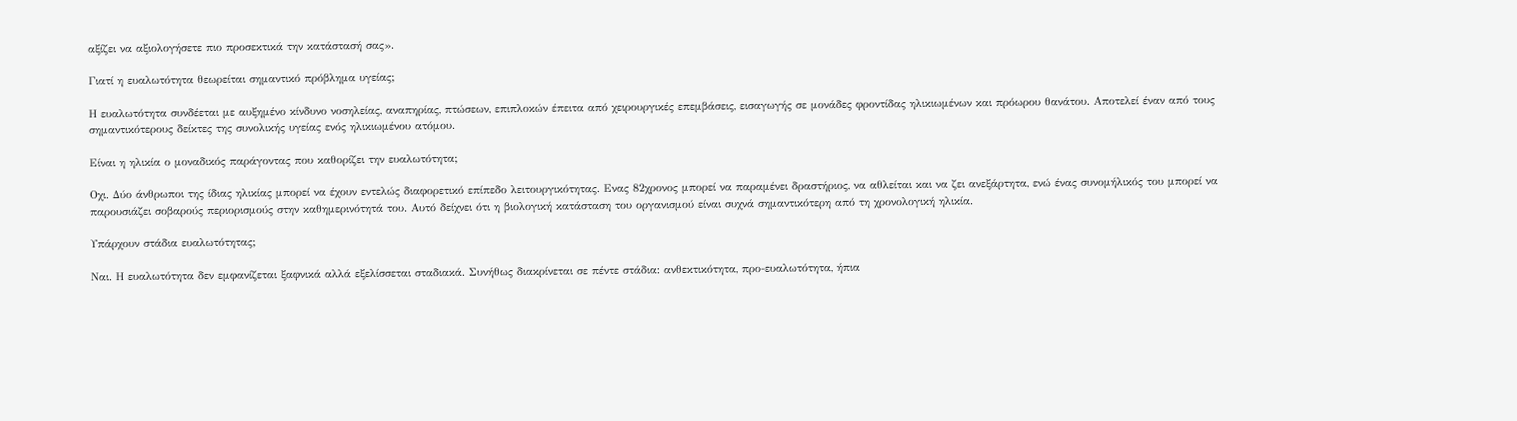αξίζει να αξιολογήσετε πιο προσεκτικά την κατάστασή σας».

Γιατί η ευαλωτότητα θεωρείται σημαντικό πρόβλημα υγείας;

Η ευαλωτότητα συνδέεται με αυξημένο κίνδυνο νοσηλείας, αναπηρίας, πτώσεων, επιπλοκών έπειτα από χειρουργικές επεμβάσεις, εισαγωγής σε μονάδες φροντίδας ηλικιωμένων και πρόωρου θανάτου. Αποτελεί έναν από τους σημαντικότερους δείκτες της συνολικής υγείας ενός ηλικιωμένου ατόμου.

Είναι η ηλικία ο μοναδικός παράγοντας που καθορίζει την ευαλωτότητα;

Οχι. Δύο άνθρωποι της ίδιας ηλικίας μπορεί να έχουν εντελώς διαφορετικό επίπεδο λειτουργικότητας. Ενας 82χρονος μπορεί να παραμένει δραστήριος, να αθλείται και να ζει ανεξάρτητα, ενώ ένας συνομήλικός του μπορεί να παρουσιάζει σοβαρούς περιορισμούς στην καθημερινότητά του. Αυτό δείχνει ότι η βιολογική κατάσταση του οργανισμού είναι συχνά σημαντικότερη από τη χρονολογική ηλικία.

Υπάρχουν στάδια ευαλωτότητας;

Ναι. Η ευαλωτότητα δεν εμφανίζεται ξαφνικά αλλά εξελίσσεται σταδιακά. Συνήθως διακρίνεται σε πέντε στάδια: ανθεκτικότητα, προ-ευαλωτότητα, ήπια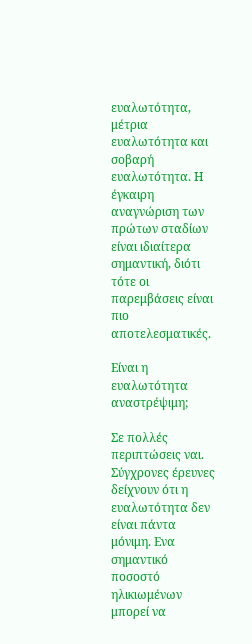ευαλωτότητα, μέτρια ευαλωτότητα και σοβαρή ευαλωτότητα. Η έγκαιρη αναγνώριση των πρώτων σταδίων είναι ιδιαίτερα σημαντική, διότι τότε οι παρεμβάσεις είναι πιο αποτελεσματικές.

Είναι η ευαλωτότητα αναστρέψιμη;

Σε πολλές περιπτώσεις ναι. Σύγχρονες έρευνες δείχνουν ότι η ευαλωτότητα δεν είναι πάντα μόνιμη. Ενα σημαντικό ποσοστό ηλικιωμένων μπορεί να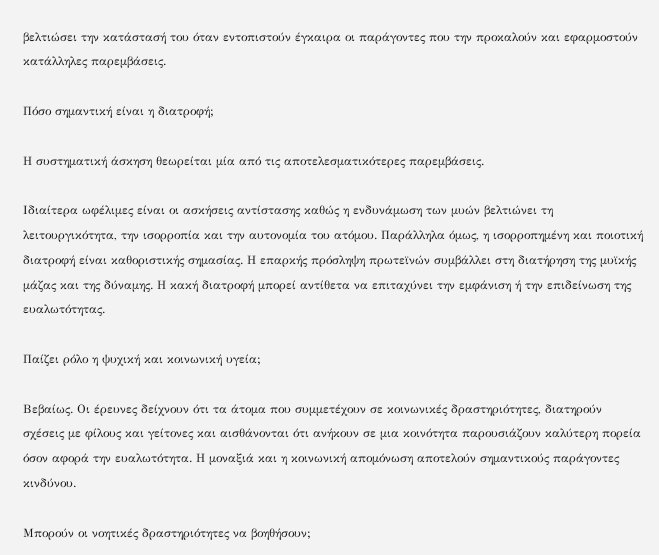βελτιώσει την κατάστασή του όταν εντοπιστούν έγκαιρα οι παράγοντες που την προκαλούν και εφαρμοστούν κατάλληλες παρεμβάσεις.

Πόσο σημαντική είναι η διατροφή;

Η συστηματική άσκηση θεωρείται μία από τις αποτελεσματικότερες παρεμβάσεις.

Ιδιαίτερα ωφέλιμες είναι οι ασκήσεις αντίστασης καθώς η ενδυνάμωση των μυών βελτιώνει τη λειτουργικότητα, την ισορροπία και την αυτονομία του ατόμου. Παράλληλα όμως, η ισορροπημένη και ποιοτική διατροφή είναι καθοριστικής σημασίας. Η επαρκής πρόσληψη πρωτεϊνών συμβάλλει στη διατήρηση της μυϊκής μάζας και της δύναμης. Η κακή διατροφή μπορεί αντίθετα να επιταχύνει την εμφάνιση ή την επιδείνωση της ευαλωτότητας.

Παίζει ρόλο η ψυχική και κοινωνική υγεία;

Βεβαίως. Οι έρευνες δείχνουν ότι τα άτομα που συμμετέχουν σε κοινωνικές δραστηριότητες, διατηρούν σχέσεις με φίλους και γείτονες και αισθάνονται ότι ανήκουν σε μια κοινότητα παρουσιάζουν καλύτερη πορεία όσον αφορά την ευαλωτότητα. Η μοναξιά και η κοινωνική απομόνωση αποτελούν σημαντικούς παράγοντες κινδύνου.

Μπορούν οι νοητικές δραστηριότητες να βοηθήσουν;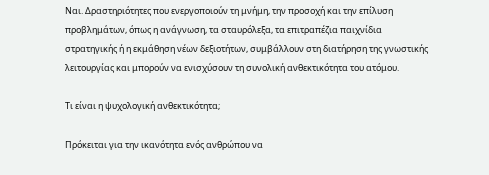Ναι. Δραστηριότητες που ενεργοποιούν τη μνήμη, την προσοχή και την επίλυση προβλημάτων, όπως η ανάγνωση, τα σταυρόλεξα, τα επιτραπέζια παιχνίδια στρατηγικής ή η εκμάθηση νέων δεξιοτήτων, συμβάλλουν στη διατήρηση της γνωστικής λειτουργίας και μπορούν να ενισχύσουν τη συνολική ανθεκτικότητα του ατόμου.

Τι είναι η ψυχολογική ανθεκτικότητα;

Πρόκειται για την ικανότητα ενός ανθρώπου να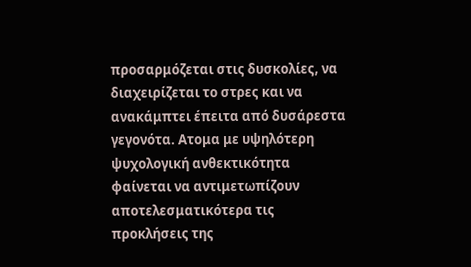προσαρμόζεται στις δυσκολίες, να διαχειρίζεται το στρες και να ανακάμπτει έπειτα από δυσάρεστα γεγονότα. Ατομα με υψηλότερη ψυχολογική ανθεκτικότητα φαίνεται να αντιμετωπίζουν αποτελεσματικότερα τις προκλήσεις της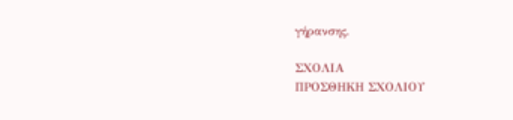γήρανσης.

ΣΧΟΛΙΑ
ΠΡΟΣΘΗΚΗ ΣΧΟΛΙΟΥ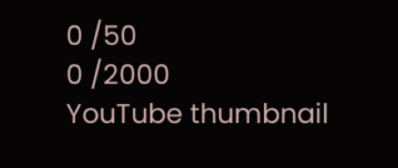0 /50
0 /2000
YouTube thumbnail